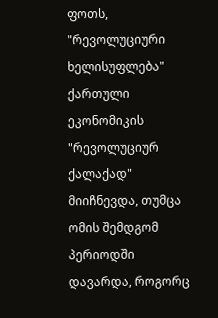ფოთს, "რევოლუციური ხელისუფლება" ქართული ეკონომიკის "რევოლუციურ ქალაქად" მიიჩნევდა, თუმცა ომის შემდგომ პერიოდში დავარდა, როგორც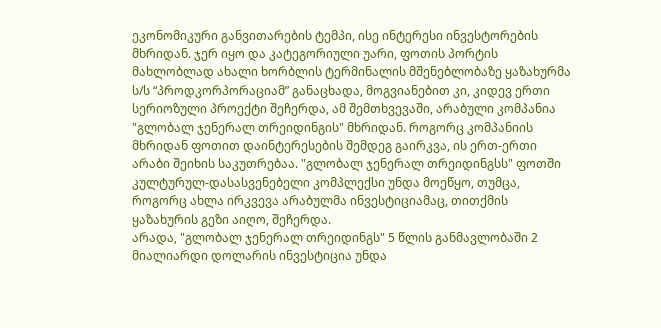ეკონომიკური განვითარების ტემპი, ისე ინტერესი ინვესტორების მხრიდან. ჯერ იყო და კატეგორიული უარი, ფოთის პორტის მახლობლად ახალი ხორბლის ტერმინალის მშენებლობაზე ყაზახურმა ს/ს “პროდკორპორაციამ” განაცხადა, მოგვიანებით კი, კიდევ ერთი სერიოზული პროექტი შეჩერდა, ამ შემთხვევაში, არაბული კომპანია "გლობალ ჯენერალ თრეიდინგის" მხრიდან. როგორც კომპანიის მხრიდან ფოთით დაინტერესების შემდეგ გაირკვა, ის ერთ-ერთი არაბი შეიხის საკუთრებაა. "გლობალ ჯენერალ თრეიდინგსს" ფოთში კულტურულ-დასასვენებელი კომპლექსი უნდა მოეწყო, თუმცა, როგორც ახლა ირკვევა არაბულმა ინვესტიციამაც, თითქმის ყაზახურის გეზი აიღო, შეჩერდა.
არადა, "გლობალ ჯენერალ თრეიდინგს" 5 წლის განმავლობაში 2 მიალიარდი დოლარის ინვესტიცია უნდა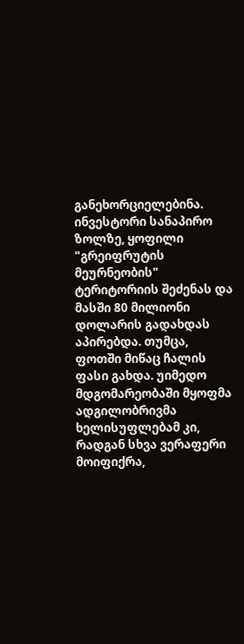განეხორციელებინა. ინვესტორი სანაპირო ზოლზე, ყოფილი "გრეიფრუტის მეურნეობის" ტერიტორიის შეძენას და მასში 80 მილიონი დოლარის გადახდას აპირებდა. თუმცა, ფოთში მიწაც ჩალის ფასი გახდა. უიმედო მდგომარეობაში მყოფმა ადგილობრივმა ხელისუფლებამ კი, რადგან სხვა ვერაფერი მოიფიქრა,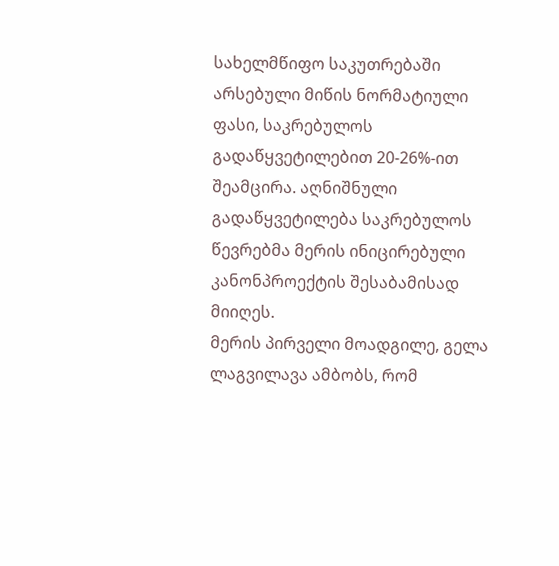სახელმწიფო საკუთრებაში არსებული მიწის ნორმატიული ფასი, საკრებულოს გადაწყვეტილებით 20-26%-ით შეამცირა. აღნიშნული გადაწყვეტილება საკრებულოს წევრებმა მერის ინიცირებული კანონპროექტის შესაბამისად მიიღეს.
მერის პირველი მოადგილე, გელა ლაგვილავა ამბობს, რომ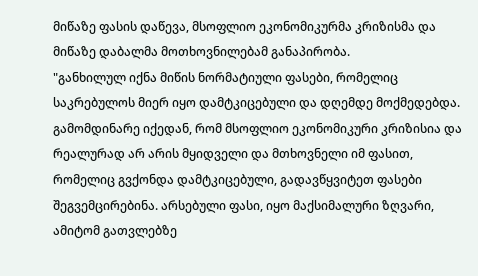მიწაზე ფასის დაწევა, მსოფლიო ეკონომიკურმა კრიზისმა და მიწაზე დაბალმა მოთხოვნილებამ განაპირობა.
"განხილულ იქნა მიწის ნორმატიული ფასები, რომელიც საკრებულოს მიერ იყო დამტკიცებული და დღემდე მოქმედებდა. გამომდინარე იქედან, რომ მსოფლიო ეკონომიკური კრიზისია და რეალურად არ არის მყიდველი და მთხოვნელი იმ ფასით, რომელიც გვქონდა დამტკიცებული, გადავწყვიტეთ ფასები შეგვემცირებინა. არსებული ფასი, იყო მაქსიმალური ზღვარი, ამიტომ გათვლებზე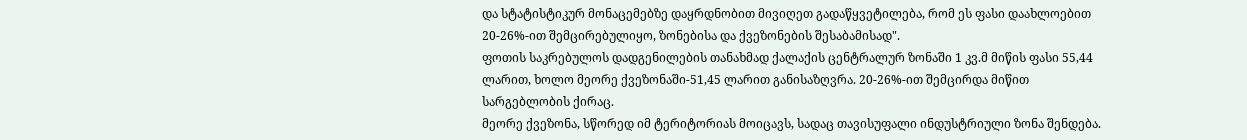და სტატისტიკურ მონაცემებზე დაყრდნობით მივიღეთ გადაწყვეტილება, რომ ეს ფასი დაახლოებით 20-26%-ით შემცირებულიყო, ზონებისა და ქვეზონების შესაბამისად".
ფოთის საკრებულოს დადგენილების თანახმად ქალაქის ცენტრალურ ზონაში 1 კვ.მ მიწის ფასი 55,44 ლარით, ხოლო მეორე ქვეზონაში-51,45 ლარით განისაზღვრა. 20-26%-ით შემცირდა მიწით სარგებლობის ქირაც.
მეორე ქვეზონა, სწორედ იმ ტერიტორიას მოიცავს, სადაც თავისუფალი ინდუსტრიული ზონა შენდება.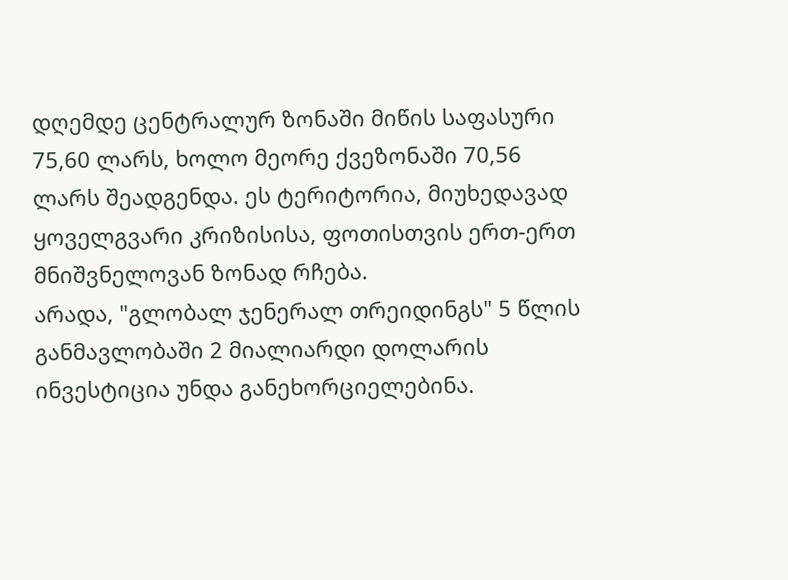დღემდე ცენტრალურ ზონაში მიწის საფასური 75,60 ლარს, ხოლო მეორე ქვეზონაში 70,56 ლარს შეადგენდა. ეს ტერიტორია, მიუხედავად ყოველგვარი კრიზისისა, ფოთისთვის ერთ-ერთ მნიშვნელოვან ზონად რჩება.
არადა, "გლობალ ჯენერალ თრეიდინგს" 5 წლის განმავლობაში 2 მიალიარდი დოლარის ინვესტიცია უნდა განეხორციელებინა.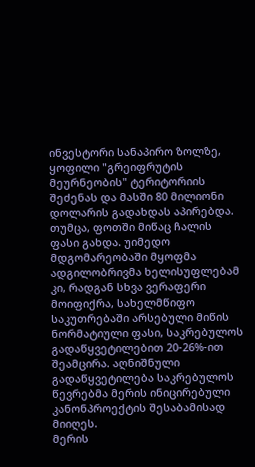ინვესტორი სანაპირო ზოლზე, ყოფილი "გრეიფრუტის მეურნეობის" ტერიტორიის შეძენას და მასში 80 მილიონი დოლარის გადახდას აპირებდა. თუმცა, ფოთში მიწაც ჩალის ფასი გახდა. უიმედო მდგომარეობაში მყოფმა ადგილობრივმა ხელისუფლებამ კი, რადგან სხვა ვერაფერი მოიფიქრა, სახელმწიფო საკუთრებაში არსებული მიწის ნორმატიული ფასი, საკრებულოს გადაწყვეტილებით 20-26%-ით შეამცირა. აღნიშნული გადაწყვეტილება საკრებულოს წევრებმა მერის ინიცირებული კანონპროექტის შესაბამისად მიიღეს.
მერის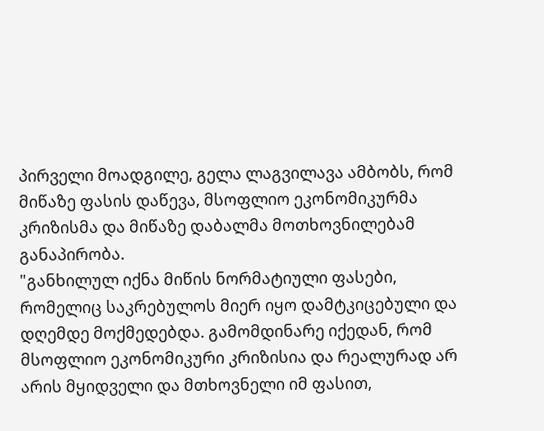პირველი მოადგილე, გელა ლაგვილავა ამბობს, რომ მიწაზე ფასის დაწევა, მსოფლიო ეკონომიკურმა კრიზისმა და მიწაზე დაბალმა მოთხოვნილებამ განაპირობა.
"განხილულ იქნა მიწის ნორმატიული ფასები, რომელიც საკრებულოს მიერ იყო დამტკიცებული და დღემდე მოქმედებდა. გამომდინარე იქედან, რომ მსოფლიო ეკონომიკური კრიზისია და რეალურად არ არის მყიდველი და მთხოვნელი იმ ფასით,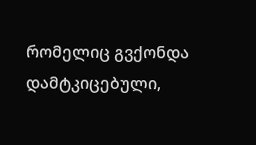რომელიც გვქონდა დამტკიცებული,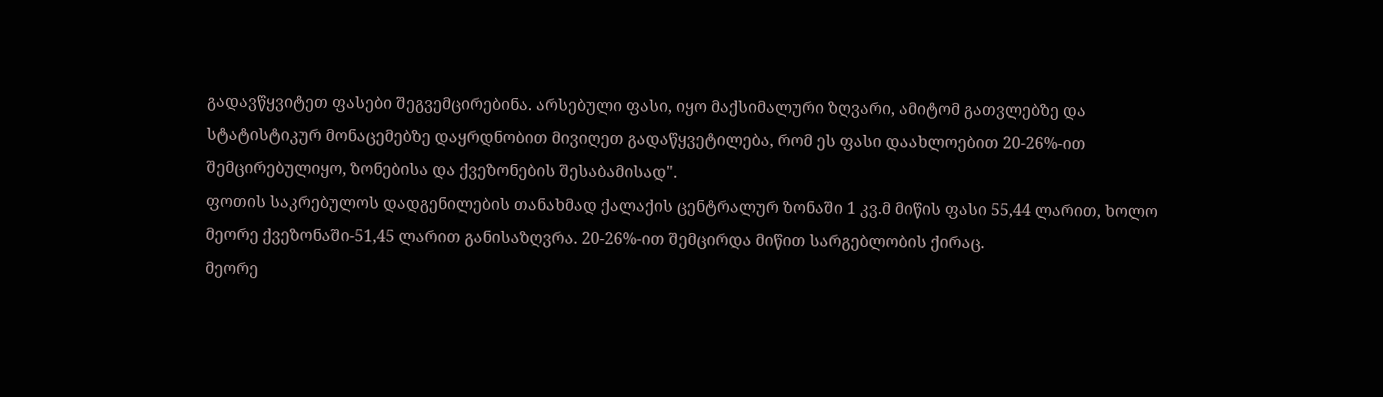გადავწყვიტეთ ფასები შეგვემცირებინა. არსებული ფასი, იყო მაქსიმალური ზღვარი, ამიტომ გათვლებზე და სტატისტიკურ მონაცემებზე დაყრდნობით მივიღეთ გადაწყვეტილება, რომ ეს ფასი დაახლოებით 20-26%-ით შემცირებულიყო, ზონებისა და ქვეზონების შესაბამისად".
ფოთის საკრებულოს დადგენილების თანახმად ქალაქის ცენტრალურ ზონაში 1 კვ.მ მიწის ფასი 55,44 ლარით, ხოლო მეორე ქვეზონაში-51,45 ლარით განისაზღვრა. 20-26%-ით შემცირდა მიწით სარგებლობის ქირაც.
მეორე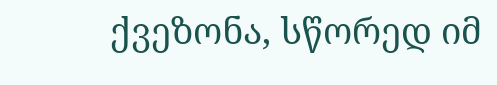ქვეზონა, სწორედ იმ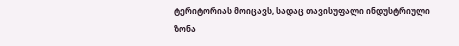ტერიტორიას მოიცავს, სადაც თავისუფალი ინდუსტრიული ზონა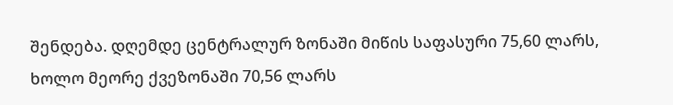შენდება. დღემდე ცენტრალურ ზონაში მიწის საფასური 75,60 ლარს, ხოლო მეორე ქვეზონაში 70,56 ლარს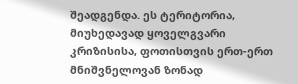შეადგენდა. ეს ტერიტორია, მიუხედავად ყოველგვარი კრიზისისა, ფოთისთვის ერთ-ერთ მნიშვნელოვან ზონად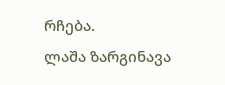რჩება.
ლაშა ზარგინავა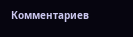Комментариев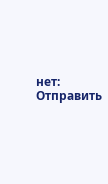нет:
Отправить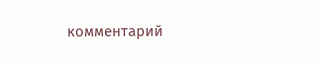комментарий